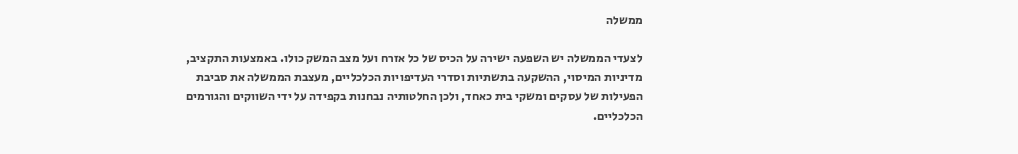ממשלה

לצעדי הממשלה יש השפעה ישירה על הכיס של כל אזרח ועל מצב המשק כולו. באמצעות התקציב, מדיניות המיסוי, ההשקעה בתשתיות וסדרי העדיפויות הכלכליים, מעצבת הממשלה את סביבת הפעילות של עסקים ומשקי בית כאחד, ולכן החלטותיה נבחנות בקפידה על ידי השווקים והגורמים הכלכליים.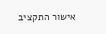אישור התקציב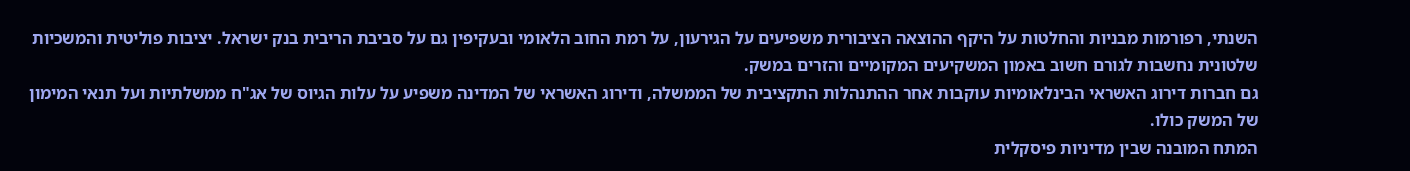השנתי, רפורמות מבניות והחלטות על היקף ההוצאה הציבורית משפיעים על הגירעון, על רמת החוב הלאומי ובעקיפין גם על סביבת הריבית בנק ישראל. יציבות פוליטית והמשכיות שלטונית נחשבות לגורם חשוב באמון המשקיעים המקומיים והזרים במשק.
גם חברות דירוג האשראי הבינלאומיות עוקבות אחר ההתנהלות התקציבית של הממשלה, ודירוג האשראי של המדינה משפיע על עלות הגיוס של אג"ח ממשלתיות ועל תנאי המימון של המשק כולו.
המתח המובנה שבין מדיניות פיסקלית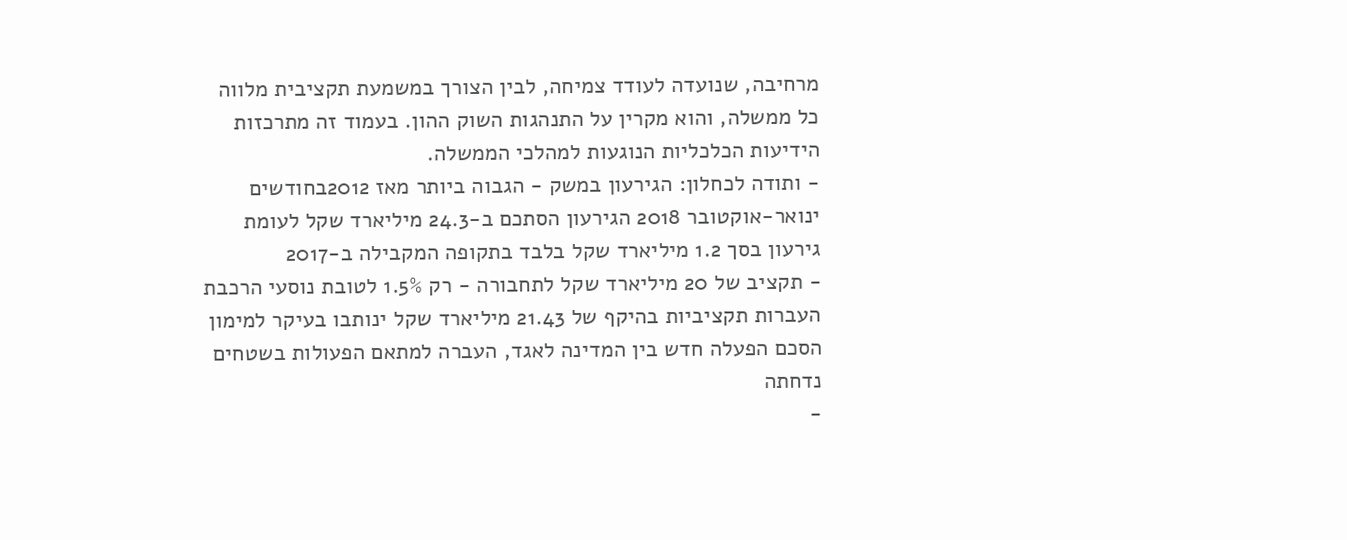מרחיבה, שנועדה לעודד צמיחה, לבין הצורך במשמעת תקציבית מלווה כל ממשלה, והוא מקרין על התנהגות השוק ההון. בעמוד זה מתרכזות הידיעות הכלכליות הנוגעות למהלכי הממשלה.
- ותודה לכחלון: הגירעון במשק - הגבוה ביותר מאז 2012בחודשים ינואר-אוקטובר 2018 הגירעון הסתכם ב-24.3 מיליארד שקל לעומת גירעון בסך 1.2 מיליארד שקל בלבד בתקופה המקבילה ב-2017
- תקציב של 20 מיליארד שקל לתחבורה - רק 1.5% לטובת נוסעי הרכבת
העברות תקציביות בהיקף של 21.43 מיליארד שקל ינותבו בעיקר למימון הסכם הפעלה חדש בין המדינה לאגד, העברה למתאם הפעולות בשטחים נדחתה
-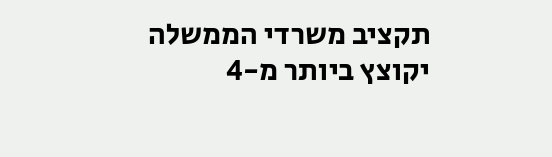תקציב משרדי הממשלה יקוצץ ביותר מ-4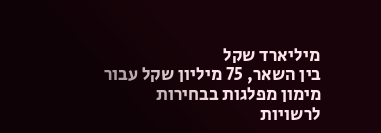מיליארד שקל
בין השאר, 75 מיליון שקל עבור מימון מפלגות בבחירות לרשויות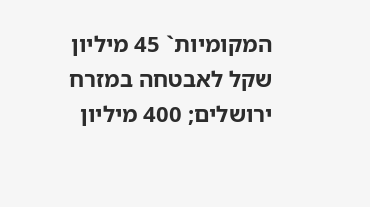המקומיות` 45 מיליון שקל לאבטחה במזרח ירושלים; 400 מיליון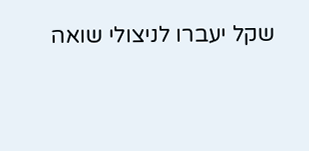שקל יעברו לניצולי שואה